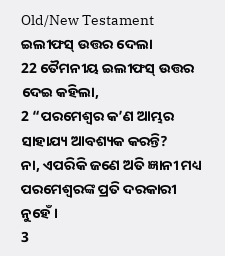Old/New Testament
ଇଲୀଫସ୍ ଉତ୍ତର ଦେଲା
22 ତୈମନୀୟ ଇଲୀଫସ୍ ଉତ୍ତର ଦେଇ କହିଲା,
2 “ପରମେଶ୍ୱର କ’ଣ ଆମ୍ଭର ସାହାଯ୍ୟ ଆବଶ୍ୟକ କରନ୍ତି?
ନା, ଏପରିକି ଜଣେ ଅତି ଜ୍ଞାନୀ ମଧ୍ୟ ପରମେଶ୍ୱରଙ୍କ ପ୍ରତି ଦରକାରୀ ନୁହେଁ।
3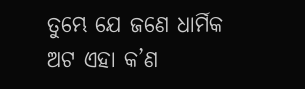ତୁମ୍ଭେ ଯେ ଜଣେ ଧାର୍ମିକ ଅଟ ଏହା କ’ଣ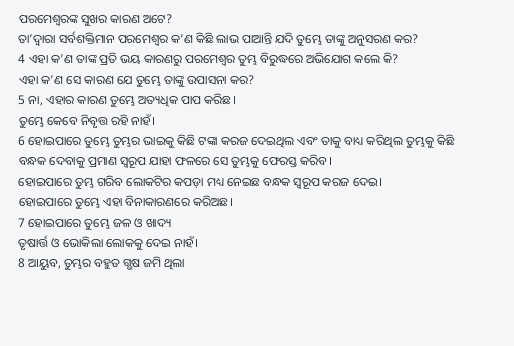ପରମେଶ୍ୱରଙ୍କ ସୁଖର କାରଣ ଅଟେ?
ତା’ଦ୍ୱାରା ସର୍ବଶକ୍ତିମାନ ପରମେଶ୍ୱର କ’ଣ କିଛି ଲାଭ ପାଆନ୍ତି ଯଦି ତୁମ୍ଭେ ତାଙ୍କୁ ଅନୁସରଣ କର?
4 ଏହା କ’ଣ ତାଙ୍କ ପ୍ରତି ଭୟ କାରଣରୁ ପରମେଶ୍ୱର ତୁମ୍ଭ ବିରୁଦ୍ଧରେ ଅଭିଯୋଗ କଲେ କି?
ଏହା କ’ଣ ସେ କାରଣ ଯେ ତୁମ୍ଭେ ତାଙ୍କୁ ଉପାସନା କର?
5 ନା, ଏହାର କାରଣ ତୁମ୍ଭେ ଅତ୍ୟଧିକ ପାପ କରିଛ।
ତୁମ୍ଭେ କେବେ ନିବୃତ୍ତ ରହି ନାହଁ।
6 ହୋଇପାରେ ତୁମ୍ଭେ ତୁମ୍ଭର ଭାଇକୁ କିଛି ଟଙ୍କା କରଜ ଦେଇଥିଲ ଏବଂ ତାକୁ ବାଧ୍ୟ କରିଥିଲ ତୁମ୍ଭକୁ କିଛି ବନ୍ଧକ ଦେବାକୁ ପ୍ରମାଣ ସ୍ୱରୂପ ଯାହା ଫଳରେ ସେ ତୁମ୍ଭକୁ ଫେରସ୍ତ କରିବ।
ହୋଇପାରେ ତୁମ୍ଭ ଗରିବ ଲୋକଟିର କପଡ଼ା ମଧ୍ୟ ନେଇଛ ବନ୍ଧକ ସ୍ୱରୂପ କରଜ ଦେଇ।
ହୋଇପାରେ ତୁମ୍ଭେ ଏହା ବିନାକାରଣରେ କରିଅଛ।
7 ହୋଇପାରେ ତୁମ୍ଭେ ଜଳ ଓ ଖାଦ୍ୟ
ତୃଷାର୍ତ୍ତ ଓ ଭୋକିଲା ଲୋକକୁ ଦେଇ ନାହଁ।
8 ଆୟୁବ, ତୁମ୍ଭର ବହୁତ ଗ୍ଭଷ ଜମି ଥିଲା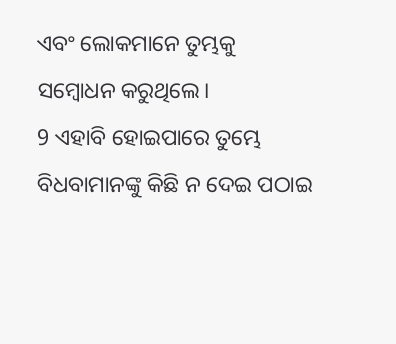ଏବଂ ଲୋକମାନେ ତୁମ୍ଭକୁ ସମ୍ବୋଧନ କରୁଥିଲେ।
9 ଏହାବି ହୋଇପାରେ ତୁମ୍ଭେ ବିଧବାମାନଙ୍କୁ କିଛି ନ ଦେଇ ପଠାଇ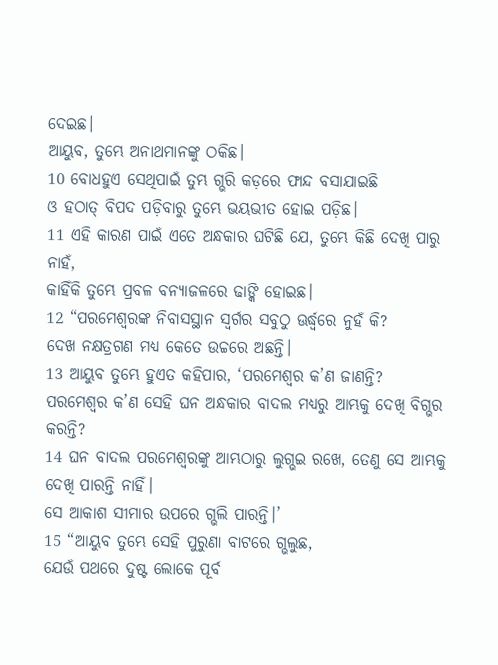ଦେଇଛ।
ଆୟୁବ, ତୁମ୍ଭେ ଅନାଥମାନଙ୍କୁ ଠକିଛ।
10 ବୋଧହୁଏ ସେଥିପାଇଁ ତୁମ୍ଭ ଗ୍ଭରି କଡ଼ରେ ଫାନ୍ଦ ବସାଯାଇଛି
ଓ ହଠାତ୍ ବିପଦ ପଡ଼ିବାରୁ ତୁମ୍ଭେ ଭୟଭୀତ ହୋଇ ପଡ଼ିଛ।
11 ଏହି କାରଣ ପାଇଁ ଏତେ ଅନ୍ଧକାର ଘଟିଛି ଯେ, ତୁମ୍ଭେ କିଛି ଦେଖି ପାରୁ ନାହଁ,
କାହିଁକି ତୁମ୍ଭେ ପ୍ରବଳ ବନ୍ୟାଜଳରେ ଢାଙ୍କି ହୋଇଛ।
12 “ପରମେଶ୍ୱରଙ୍କ ନିବାସସ୍ଥାନ ସ୍ୱର୍ଗର ସବୁଠୁ ଊର୍ଦ୍ଧ୍ୱରେ ନୁହଁ କି?
ଦେଖ ନକ୍ଷତ୍ରଗଣ ମଧ୍ୟ କେତେ ଉଚ୍ଚରେ ଅଛନ୍ତି।
13 ଆୟୁବ ତୁମ୍ଭେ ହୁଏତ କହିପାର, ‘ପରମେଶ୍ୱର କ’ଣ ଜାଣନ୍ତି?
ପରମେଶ୍ୱର କ’ଣ ସେହି ଘନ ଅନ୍ଧକାର ବାଦଲ ମଧ୍ୟରୁ ଆମ୍ଭକୁ ଦେଖି ବିଗ୍ଭର କରନ୍ତି?
14 ଘନ ବାଦଲ ପରମେଶ୍ୱରଙ୍କୁ ଆମ୍ଭଠାରୁ ଲୁଗ୍ଭଇ ରଖେ, ତେଣୁ ସେ ଆମ୍ଭକୁ ଦେଖି ପାରନ୍ତି ନାହିଁ।
ସେ ଆକାଶ ସୀମାର ଉପରେ ଗ୍ଭଲି ପାରନ୍ତି।’
15 “ଆୟୁବ ତୁମ୍ଭେ ସେହି ପୁରୁଣା ବାଟରେ ଗ୍ଭଲୁଛ,
ଯେଉଁ ପଥରେ ଦୁଷ୍ଟ ଲୋକେ ପୂର୍ବ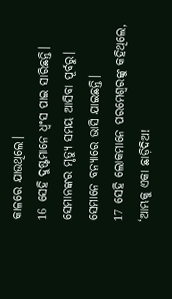କାଳରେ ଯାଉଥିଲେ।
16 ସେହି ଦୁଷ୍ଟମାନେ ଧ୍ୱଂସ ପାଇ ସାରିଛନ୍ତି।
ସେମାନଙ୍କର ମୃତ୍ୟୁ ସମୟ ଆସିବା ପୂର୍ବରୁ।
ସେମାନେ ବନ୍ୟାରେ ଭାସି ଯାଇଛନ୍ତି।
17 ସେହି ଲୋକମାନେ ପରମେଶ୍ୱରଙ୍କୁ କହିଥିଲେ, ‘ଆମ୍ଭକୁ ଏକା ଛାଡ଼ିଦିଅ!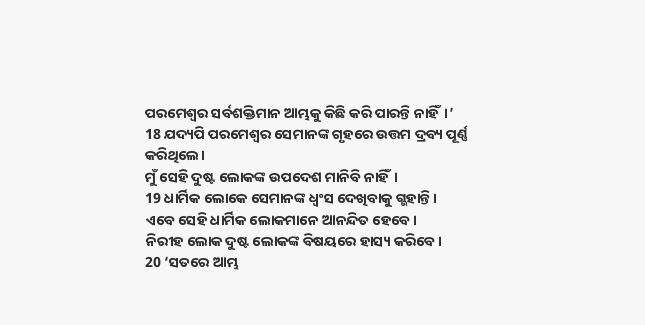ପରମେଶ୍ୱର ସର୍ବଶକ୍ତିମାନ ଆମ୍ଭକୁ କିଛି କରି ପାରନ୍ତି ନାହିଁ।’
18 ଯଦ୍ୟପି ପରମେଶ୍ୱର ସେମାନଙ୍କ ଗୃହରେ ଉତ୍ତମ ଦ୍ରବ୍ୟ ପୂର୍ଣ୍ଣ କରିଥିଲେ।
ମୁଁ ସେହି ଦୁଷ୍ଟ ଲୋକଙ୍କ ଉପଦେଶ ମାନିବି ନାହିଁ।
19 ଧାର୍ମିକ ଲୋକେ ସେମାନଙ୍କ ଧ୍ୱଂସ ଦେଖିବାକୁ ଗ୍ଭହାନ୍ତି।
ଏବେ ସେହି ଧାର୍ମିକ ଲୋକମାନେ ଆନନ୍ଦିତ ହେବେ।
ନିରୀହ ଲୋକ ଦୁଷ୍ଟ ଲୋକଙ୍କ ବିଷୟରେ ହାସ୍ୟ କରିବେ।
20 ‘ସତରେ ଆମ୍ଭ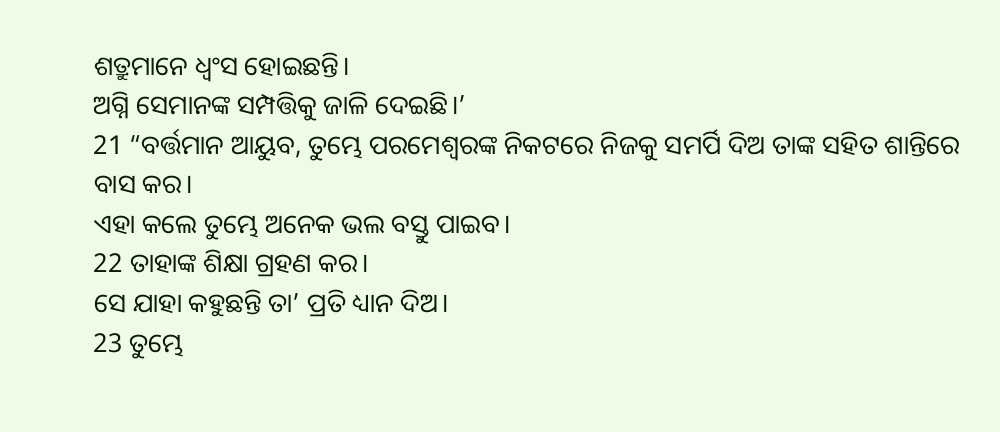ଶତ୍ରୁମାନେ ଧ୍ୱଂସ ହୋଇଛନ୍ତି।
ଅଗ୍ନି ସେମାନଙ୍କ ସମ୍ପତ୍ତିକୁ ଜାଳି ଦେଇଛି।’
21 “ବର୍ତ୍ତମାନ ଆୟୁବ, ତୁମ୍ଭେ ପରମେଶ୍ୱରଙ୍କ ନିକଟରେ ନିଜକୁ ସମର୍ପି ଦିଅ ତାଙ୍କ ସହିତ ଶାନ୍ତିରେ ବାସ କର।
ଏହା କଲେ ତୁମ୍ଭେ ଅନେକ ଭଲ ବସ୍ତୁ ପାଇବ।
22 ତାହାଙ୍କ ଶିକ୍ଷା ଗ୍ରହଣ କର।
ସେ ଯାହା କହୁଛନ୍ତି ତା’ ପ୍ରତି ଧ୍ୟାନ ଦିଅ।
23 ତୁମ୍ଭେ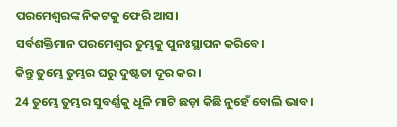ପରମେଶ୍ୱରଙ୍କ ନିକଟକୁ ଫେରି ଆସ।
ସର୍ବଶକ୍ତିମାନ ପରମେଶ୍ୱର ତୁମ୍ଭକୁ ପୁନଃସ୍ଥାପନ କରିବେ।
କିନ୍ତୁ ତୁମ୍ଭେ ତୁମ୍ଭର ଘରୁ ଦୁଷ୍ଟତା ଦୂର କର।
24 ତୁମ୍ଭେ ତୁମ୍ଭର ସୁବର୍ଣ୍ଣକୁ ଧୂଳି ମାଟି ଛଡ଼ା କିଛି ନୁହେଁ ବୋଲି ଭାବ।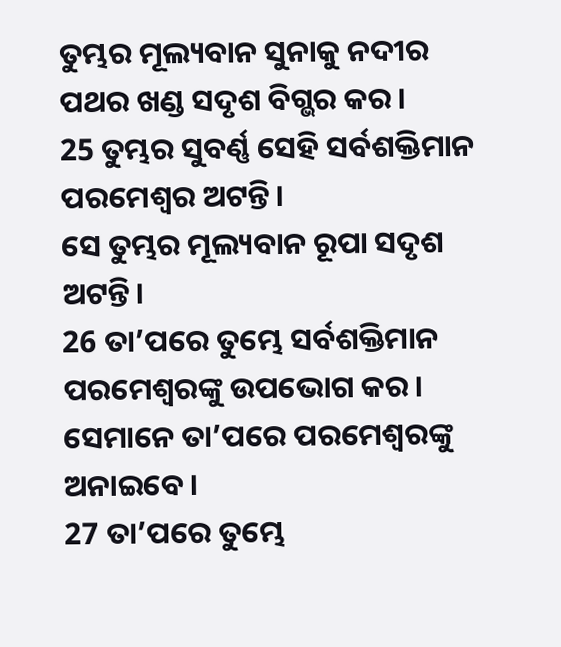ତୁମ୍ଭର ମୂଲ୍ୟବାନ ସୁନାକୁ ନଦୀର ପଥର ଖଣ୍ଡ ସଦୃଶ ବିଗ୍ଭର କର।
25 ତୁମ୍ଭର ସୁବର୍ଣ୍ଣ ସେହି ସର୍ବଶକ୍ତିମାନ ପରମେଶ୍ୱର ଅଟନ୍ତି।
ସେ ତୁମ୍ଭର ମୂଲ୍ୟବାନ ରୂପା ସଦୃଶ ଅଟନ୍ତି।
26 ତା’ପରେ ତୁମ୍ଭେ ସର୍ବଶକ୍ତିମାନ ପରମେଶ୍ୱରଙ୍କୁ ଉପଭୋଗ କର।
ସେମାନେ ତା’ପରେ ପରମେଶ୍ୱରଙ୍କୁ ଅନାଇବେ।
27 ତା’ପରେ ତୁମ୍ଭେ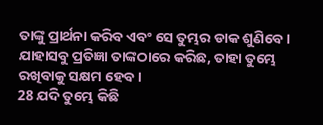ତାଙ୍କୁ ପ୍ରାର୍ଥନା କରିବ ଏବଂ ସେ ତୁମ୍ଭର ଡାକ ଶୁଣିବେ।
ଯାହାସବୁ ପ୍ରତିଜ୍ଞା ତାଙ୍କଠାରେ କରିଛ, ତାହା ତୁମ୍ଭେ ରଖିବାକୁ ସକ୍ଷମ ହେବ।
28 ଯଦି ତୁମ୍ଭେ କିଛି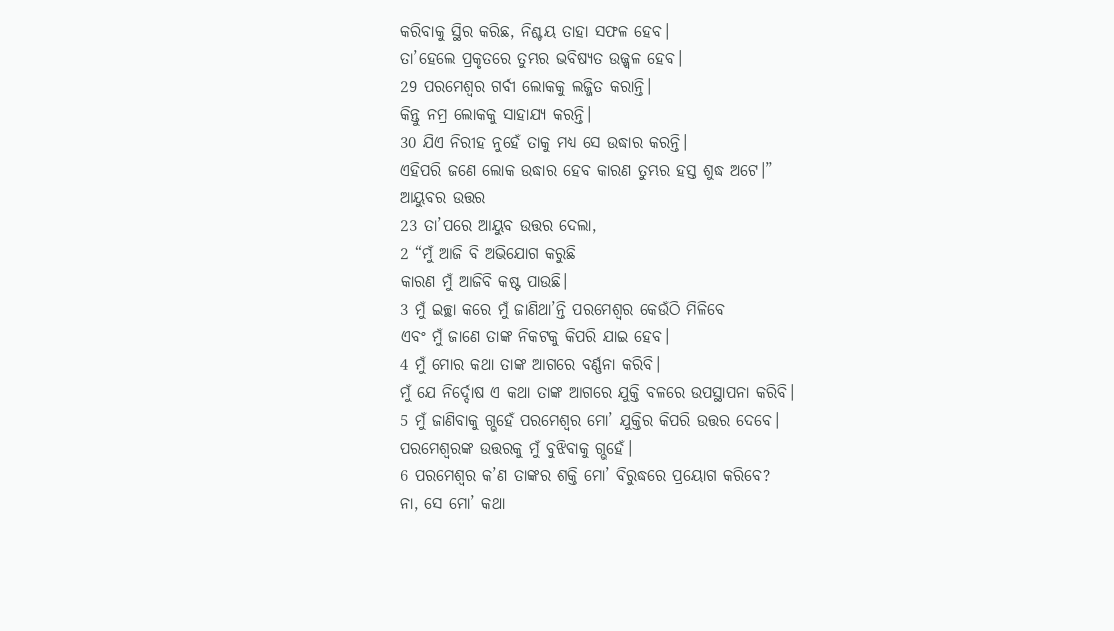କରିବାକୁ ସ୍ଥିର କରିଛ, ନିଶ୍ଚୟ ତାହା ସଫଳ ହେବ।
ତା’ହେଲେ ପ୍ରକୃତରେ ତୁମ୍ଭର ଭବିଷ୍ୟତ ଉଜ୍ଜ୍ୱଳ ହେବ।
29 ପରମେଶ୍ୱର ଗର୍ବୀ ଲୋକକୁ ଲଜ୍ଜିତ କରାନ୍ତି।
କିନ୍ତୁ ନମ୍ର ଲୋକକୁ ସାହାଯ୍ୟ କରନ୍ତି।
30 ଯିଏ ନିରୀହ ନୁହେଁ ତାକୁ ମଧ୍ୟ ସେ ଉଦ୍ଧାର କରନ୍ତି।
ଏହିପରି ଜଣେ ଲୋକ ଉଦ୍ଧାର ହେବ କାରଣ ତୁମ୍ଭର ହସ୍ତ ଶୁଦ୍ଧ ଅଟେ।”
ଆୟୁବର ଉତ୍ତର
23 ତା’ପରେ ଆୟୁବ ଉତ୍ତର ଦେଲା,
2 “ମୁଁ ଆଜି ବି ଅଭିଯୋଗ କରୁଛି
କାରଣ ମୁଁ ଆଜିବି କଷ୍ଟ ପାଉଛି।
3 ମୁଁ ଇଚ୍ଛା କରେ ମୁଁ ଜାଣିଥା’ନ୍ତି ପରମେଶ୍ୱର କେଉଁଠି ମିଳିବେ
ଏବଂ ମୁଁ ଜାଣେ ତାଙ୍କ ନିକଟକୁ କିପରି ଯାଇ ହେବ।
4 ମୁଁ ମୋର କଥା ତାଙ୍କ ଆଗରେ ବର୍ଣ୍ଣନା କରିବି।
ମୁଁ ଯେ ନିର୍ଦ୍ଦୋଷ ଏ କଥା ତାଙ୍କ ଆଗରେ ଯୁକ୍ତି ବଳରେ ଉପସ୍ଥାପନା କରିବି।
5 ମୁଁ ଜାଣିବାକୁ ଗ୍ଭହେଁ ପରମେଶ୍ୱର ମୋ’ ଯୁକ୍ତିର କିପରି ଉତ୍ତର ଦେବେ।
ପରମେଶ୍ୱରଙ୍କ ଉତ୍ତରକୁ ମୁଁ ବୁଝିବାକୁ ଗ୍ଭହେଁ।
6 ପରମେଶ୍ୱର କ’ଣ ତାଙ୍କର ଶକ୍ତି ମୋ’ ବିରୁଦ୍ଧରେ ପ୍ରୟୋଗ କରିବେ?
ନା, ସେ ମୋ’ କଥା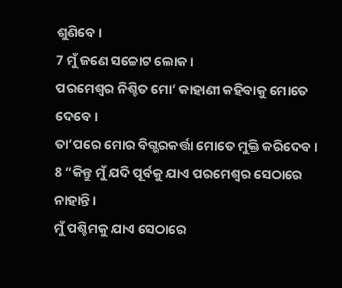ଶୁଣିବେ।
7 ମୁଁ ଜଣେ ସଚ୍ଚୋଟ ଲୋକ।
ପରମେଶ୍ୱର ନିଶ୍ଚିତ ମୋ’ କାହାଣୀ କହିବାକୁ ମୋତେ ଦେବେ।
ତା’ପରେ ମୋର ବିଗ୍ଭରକର୍ତ୍ତା ମୋତେ ମୁକ୍ତି କରିଦେବ।
8 “କିନ୍ତୁ ମୁଁ ଯଦି ପୂର୍ବକୁ ଯାଏ ପରମେଶ୍ୱର ସେଠାରେ ନାହାନ୍ତି।
ମୁଁ ପଶ୍ଚିମକୁ ଯାଏ ସେଠାରେ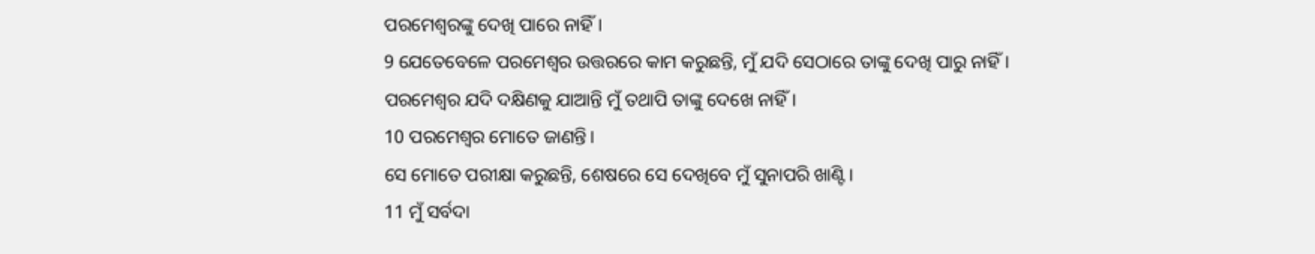ପରମେଶ୍ୱରଙ୍କୁ ଦେଖି ପାରେ ନାହିଁ।
9 ଯେତେବେଳେ ପରମେଶ୍ୱର ଉତ୍ତରରେ କାମ କରୁଛନ୍ତି, ମୁଁ ଯଦି ସେଠାରେ ତାଙ୍କୁ ଦେଖି ପାରୁ ନାହିଁ।
ପରମେଶ୍ୱର ଯଦି ଦକ୍ଷିଣକୁ ଯାଆନ୍ତି ମୁଁ ତଥାପି ତାଙ୍କୁ ଦେଖେ ନାହିଁ।
10 ପରମେଶ୍ୱର ମୋତେ ଜାଣନ୍ତି।
ସେ ମୋତେ ପରୀକ୍ଷା କରୁଛନ୍ତି, ଶେଷରେ ସେ ଦେଖିବେ ମୁଁ ସୁନାପରି ଖାଣ୍ଟି।
11 ମୁଁ ସର୍ବଦା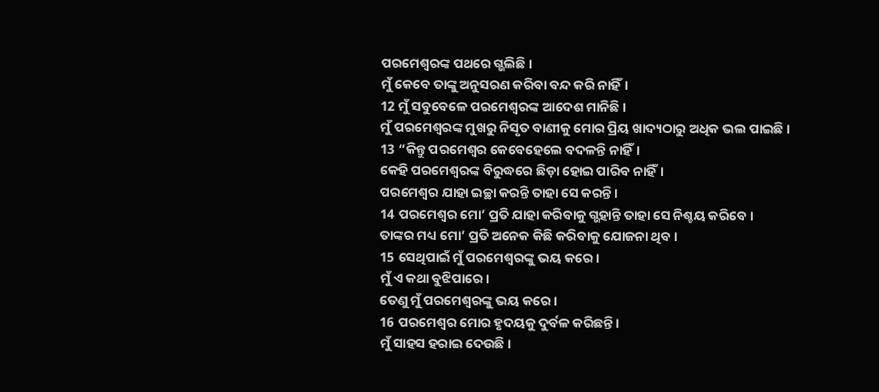ପରମେଶ୍ୱରଙ୍କ ପଥରେ ଗ୍ଭଲିଛି।
ମୁଁ କେବେ ତାଙ୍କୁ ଅନୁସରଣ କରିବା ବନ୍ଦ କରି ନାହିଁ।
12 ମୁଁ ସବୁବେଳେ ପରମେଶ୍ୱରଙ୍କ ଆଦେଶ ମାନିଛି।
ମୁଁ ପରମେଶ୍ୱରଙ୍କ ମୁଖରୁ ନିସୃତ ବାଣୀକୁ ମୋର ପ୍ରିୟ ଖାଦ୍ୟଠାରୁ ଅଧିକ ଭଲ ପାଇଛି।
13 “କିନ୍ତୁ ପରମେଶ୍ୱର କେବେହେଲେ ବଦଳନ୍ତି ନାହିଁ।
କେହି ପରମେଶ୍ୱରଙ୍କ ବିରୁଦ୍ଧରେ ଛିଡ଼ା ହୋଇ ପାରିବ ନାହିଁ।
ପରମେଶ୍ୱର ଯାହା ଇଚ୍ଛା କରନ୍ତି ତାହା ସେ କରନ୍ତି।
14 ପରମେଶ୍ୱର ମୋ’ ପ୍ରତି ଯାହା କରିବାକୁ ଗ୍ଭହାନ୍ତି ତାହା ସେ ନିଶ୍ଚୟ କରିବେ।
ତାଙ୍କର ମଧ୍ୟ ମୋ’ ପ୍ରତି ଅନେକ କିଛି କରିବାକୁ ଯୋଜନା ଥିବ।
15 ସେଥିପାଇଁ ମୁଁ ପରମେଶ୍ୱରଙ୍କୁ ଭୟ କରେ।
ମୁଁ ଏ କଥା ବୁଝିପାରେ।
ତେଣୁ ମୁଁ ପରମେଶ୍ୱରଙ୍କୁ ଭୟ କରେ।
16 ପରମେଶ୍ୱର ମୋର ହୃଦୟକୁ ଦୁର୍ବଳ କରିଛନ୍ତି।
ମୁଁ ସାହସ ହରାଇ ଦେଉଛି।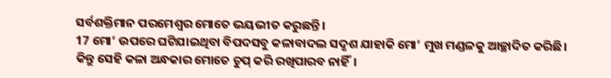ସର୍ବଶକ୍ତିମାନ ପରମେଶ୍ୱର ମୋତେ ଭୟଭୀତ କରୁଛନ୍ତି।
17 ମୋ’ ଉପରେ ଘଟିଯାଇଥିବା ବିପଦସବୁ କଳାବାଦଲ ସଦୃଶ ଯାହାକି ମୋ’ ମୁଖ ମଣ୍ଡଳକୁ ଆଚ୍ଛାଦିତ କରିଛି।
କିନ୍ତୁ ସେହି କଳା ଅନ୍ଧକାର ମୋତେ ଚୁପ୍ କରି ରଖିପାରବ ନାହିଁ।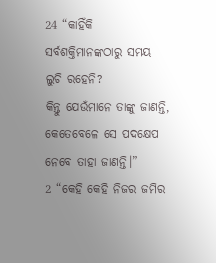24 “କାହିଁକି ସର୍ବଶକ୍ତିମାନଙ୍କଠାରୁ ସମୟ ଲୁଚି ରହେନି?
କିନ୍ତୁ ଯେଉଁମାନେ ତାଙ୍କୁ ଜାଣନ୍ତି, କେତେବେଳେ ସେ ପଦକ୍ଷେପ ନେବେ ତାହା ଜାଣନ୍ତି।”
2 “କେହି କେହି ନିଜର ଜମିର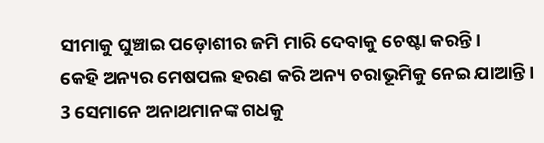ସୀମାକୁ ଘୁଞ୍ଚାଇ ପଡ଼ୋଶୀର ଜମି ମାରି ଦେବାକୁ ଚେଷ୍ଟା କରନ୍ତି।
କେହି ଅନ୍ୟର ମେଷପଲ ହରଣ କରି ଅନ୍ୟ ଚରାଭୂମିକୁ ନେଇ ଯାଆନ୍ତି।
3 ସେମାନେ ଅନାଥମାନଙ୍କ ଗଧକୁ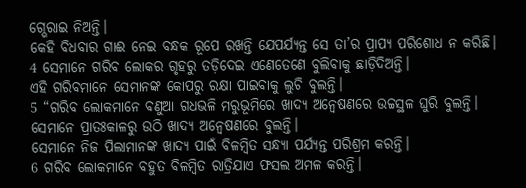ଗ୍ଭେରାଇ ନିଅନ୍ତି।
କେହି ବିଧବାର ଗାଈ ନେଇ ବନ୍ଧକ ରୂପେ ରଖନ୍ତି ଯେପର୍ଯ୍ୟନ୍ତ ସେ ତା’ର ପ୍ରାପ୍ୟ ପରିଶୋଧ ନ କରିଛି।
4 ସେମାନେ ଗରିବ ଲୋକର ଗୃହରୁ ତଡ଼ିଦେଇ ଏଣେତେଣେ ବୁଲିବାକୁ ଛାଡ଼ିଦିଅନ୍ତି।
ଏହି ଗରିବମାନେ ସେମାନଙ୍କ କୋପରୁ ରକ୍ଷା ପାଇବାକୁ ଲୁଚି ବୁଲନ୍ତି।
5 “ଗରିବ ଲୋକମାନେ ବଣୁଆ ଗଧଭଳି ମରୁଭୂମିରେ ଖାଦ୍ୟ ଅନ୍ୱେଷଣରେ ଉଚ୍ଚସ୍ଥଳ ଘୁରି ବୁଲନ୍ତି।
ସେମାନେ ପ୍ରାତଃକାଳରୁ ଉଠି ଖାଦ୍ୟ ଅନ୍ୱେଷଣରେ ବୁଲନ୍ତି।
ସେମାନେ ନିଜ ପିଲାମାନଙ୍କ ଖାଦ୍ୟ ପାଇଁ ବିଳମ୍ବିତ ସନ୍ଧ୍ୟା ପର୍ଯ୍ୟନ୍ତ ପରିଶ୍ରମ କରନ୍ତି।
6 ଗରିବ ଲୋକମାନେ ବହୁତ ବିଳମ୍ବିତ ରାତ୍ରିଯାଏ ଫସଲ ଅମଳ କରନ୍ତି।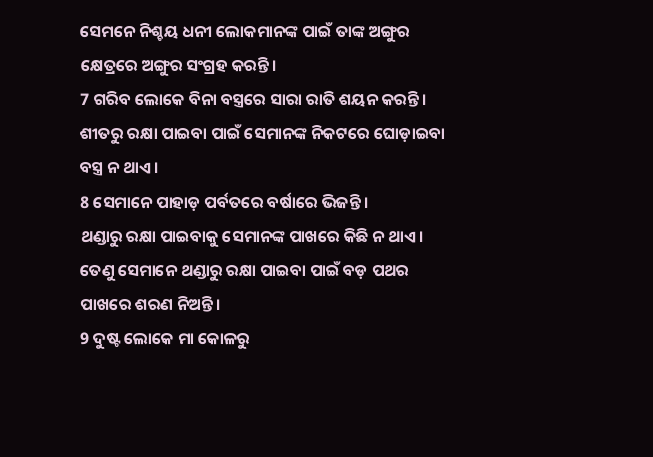ସେମନେ ନିଶ୍ଚୟ ଧନୀ ଲୋକମାନଙ୍କ ପାଇଁ ତାଙ୍କ ଅଙ୍ଗୁର କ୍ଷେତ୍ରରେ ଅଙ୍ଗୁର ସଂଗ୍ରହ କରନ୍ତି।
7 ଗରିବ ଲୋକେ ବିନା ବସ୍ତ୍ରରେ ସାରା ରାତି ଶୟନ କରନ୍ତି।
ଶୀତରୁ ରକ୍ଷା ପାଇବା ପାଇଁ ସେମାନଙ୍କ ନିକଟରେ ଘୋଡ଼ାଇବା ବସ୍ତ୍ର ନ ଥାଏ।
8 ସେମାନେ ପାହାଡ଼ ପର୍ବତରେ ବର୍ଷାରେ ଭିଜନ୍ତି।
ଥଣ୍ଡାରୁ ରକ୍ଷା ପାଇବାକୁ ସେମାନଙ୍କ ପାଖରେ କିଛି ନ ଥାଏ।
ତେଣୁ ସେମାନେ ଥଣ୍ଡାରୁ ରକ୍ଷା ପାଇବା ପାଇଁ ବଡ଼ ପଥର ପାଖରେ ଶରଣ ନିଅନ୍ତି।
9 ଦୁଷ୍ଟ ଲୋକେ ମା କୋଳରୁ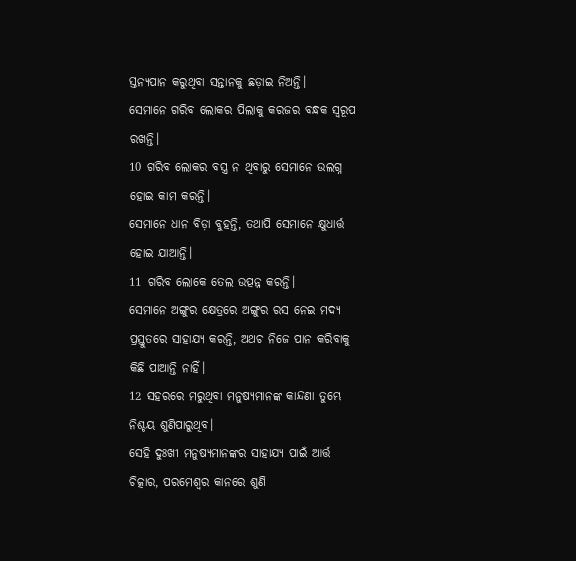ସ୍ତନ୍ୟପାନ କରୁଥିବା ସନ୍ତାନକୁ ଛଡ଼ାଇ ନିଅନ୍ତି।
ସେମାନେ ଗରିବ ଲୋକର ପିଲାକୁ କରଜର ବନ୍ଧକ ସ୍ୱରୂପ ରଖନ୍ତି।
10 ଗରିବ ଲୋକର ବସ୍ତ୍ର ନ ଥିବାରୁ ସେମାନେ ଉଲଗ୍ନ ହୋଇ କାମ କରନ୍ତି।
ସେମାନେ ଧାନ ବିଡ଼ା ବୁହନ୍ତି, ତଥାପି ସେମାନେ କ୍ଷୁଧାର୍ତ୍ତ ହୋଇ ଯାଆନ୍ତି।
11 ଗରିବ ଲୋକେ ତେଲ ଉତ୍ପନ୍ନ କରନ୍ତି।
ସେମାନେ ଅଙ୍ଗୁର କ୍ଷେତ୍ରରେ ଅଙ୍ଗୁର ରସ ନେଇ ମଦ୍ୟ ପ୍ରସ୍ତୁତରେ ସାହାଯ୍ୟ କରନ୍ତି, ଅଥଚ ନିଜେ ପାନ କରିବାକୁ କିଛି ପାଆନ୍ତି ନାହିଁ।
12 ସହରରେ ମରୁଥିବା ମନୁଷ୍ୟମାନଙ୍କ କାନ୍ଦଣା ତୁମ୍ଭେ ନିଶ୍ଚୟ ଶୁଣିପାରୁଥିବ।
ସେହି ଦୁଃଖୀ ମନୁଷ୍ୟମାନଙ୍କର ସାହାଯ୍ୟ ପାଇଁ ଆର୍ତ୍ତ ଚିତ୍କାର, ପରମେଶ୍ୱର କାନରେ ଶୁଣି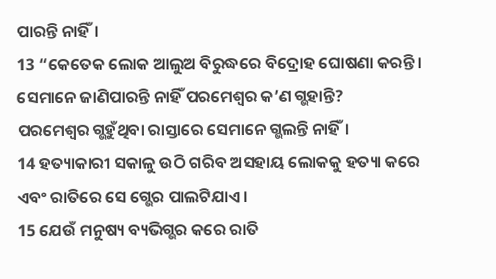ପାରନ୍ତି ନାହିଁ।
13 “କେତେକ ଲୋକ ଆଲୁଅ ବିରୁଦ୍ଧରେ ବିଦ୍ରୋହ ଘୋଷଣା କରନ୍ତି।
ସେମାନେ ଜାଣିପାରନ୍ତି ନାହିଁ ପରମେଶ୍ୱର କ’ଣ ଗ୍ଭହାନ୍ତି?
ପରମେଶ୍ୱର ଗ୍ଭହୁଁଥିବା ରାସ୍ତାରେ ସେମାନେ ଗ୍ଭଲନ୍ତି ନାହିଁ।
14 ହତ୍ୟାକାରୀ ସକାଳୁ ଉଠି ଗରିବ ଅସହାୟ ଲୋକକୁ ହତ୍ୟା କରେ
ଏବଂ ରାତିରେ ସେ ଗ୍ଭେର ପାଲଟିଯାଏ।
15 ଯେଉଁ ମନୁଷ୍ୟ ବ୍ୟଭିଗ୍ଭର କରେ ରାତି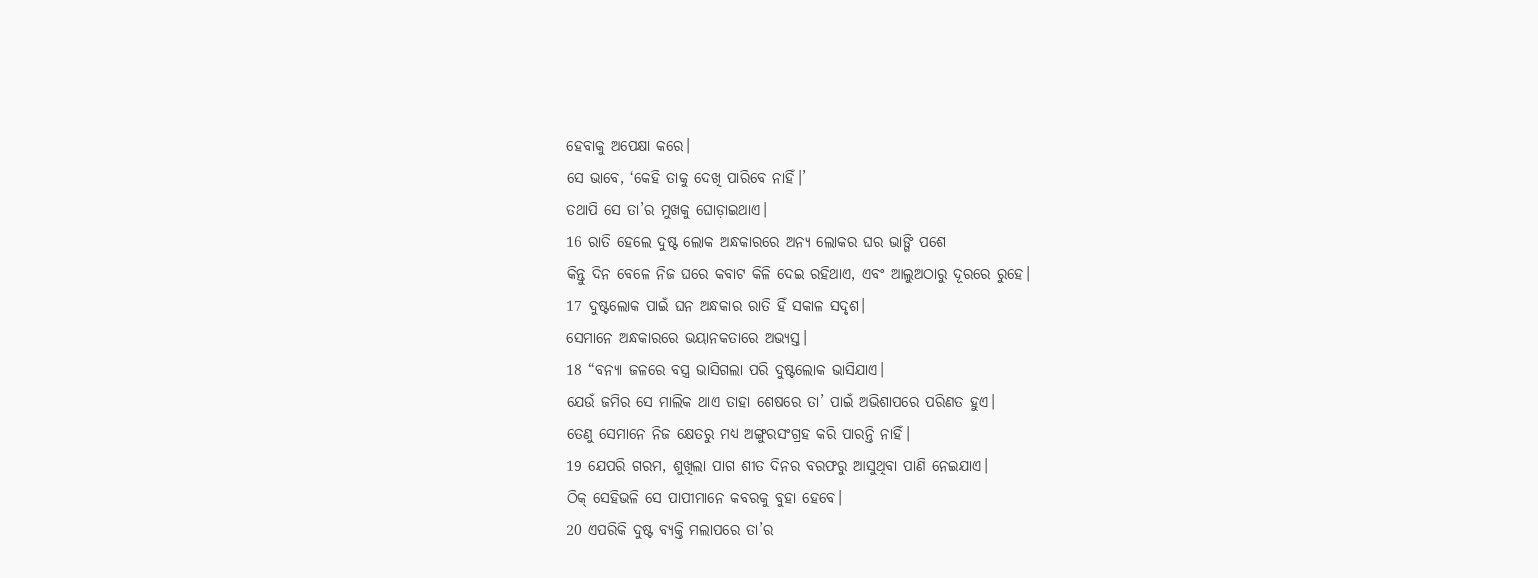ହେବାକୁ ଅପେକ୍ଷା କରେ।
ସେ ଭାବେ, ‘କେହି ତାକୁ ଦେଖି ପାରିବେ ନାହିଁ।’
ତଥାପି ସେ ତା’ର ମୁଖକୁ ଘୋଡ଼ାଇଥାଏ।
16 ରାତି ହେଲେ ଦୁଷ୍ଟ ଲୋକ ଅନ୍ଧକାରରେ ଅନ୍ୟ ଲୋକର ଘର ଭାଙ୍ଗି ପଶେ
କିନ୍ତୁ ଦିନ ବେଳେ ନିଜ ଘରେ କବାଟ କିଳି ଦେଇ ରହିଥାଏ, ଏବଂ ଆଲୁଅଠାରୁ ଦୂରରେ ରୁହେ।
17 ଦୁଷ୍ଟଲୋକ ପାଇଁ ଘନ ଅନ୍ଧକାର ରାତି ହିଁ ସକାଳ ସଦୃଶ।
ସେମାନେ ଅନ୍ଧକାରରେ ଭୟାନକତାରେ ଅଭ୍ୟସ୍ତ।
18 “ବନ୍ୟା ଜଳରେ ବସ୍ତ୍ର ଭାସିଗଲା ପରି ଦୁଷ୍ଟଲୋକ ଭାସିଯାଏ।
ଯେଉଁ ଜମିର ସେ ମାଲିକ ଥାଏ ତାହା ଶେଷରେ ତା’ ପାଇଁ ଅଭିଶାପରେ ପରିଣତ ହୁଏ।
ତେଣୁ ସେମାନେ ନିଜ କ୍ଷେତରୁ ମଧ୍ୟ ଅଙ୍ଗୁରସଂଗ୍ରହ କରି ପାରନ୍ତି ନାହିଁ।
19 ଯେପରି ଗରମ, ଶୁଖିଲା ପାଗ ଶୀତ ଦିନର ବରଫରୁ ଆସୁଥିବା ପାଣି ନେଇଯାଏ।
ଠିକ୍ ସେହିଭଳି ସେ ପାପୀମାନେ କବରକୁ ବୁହା ହେବେ।
20 ଏପରିକି ଦୁଷ୍ଟ ବ୍ୟକ୍ତି ମଲାପରେ ତା’ର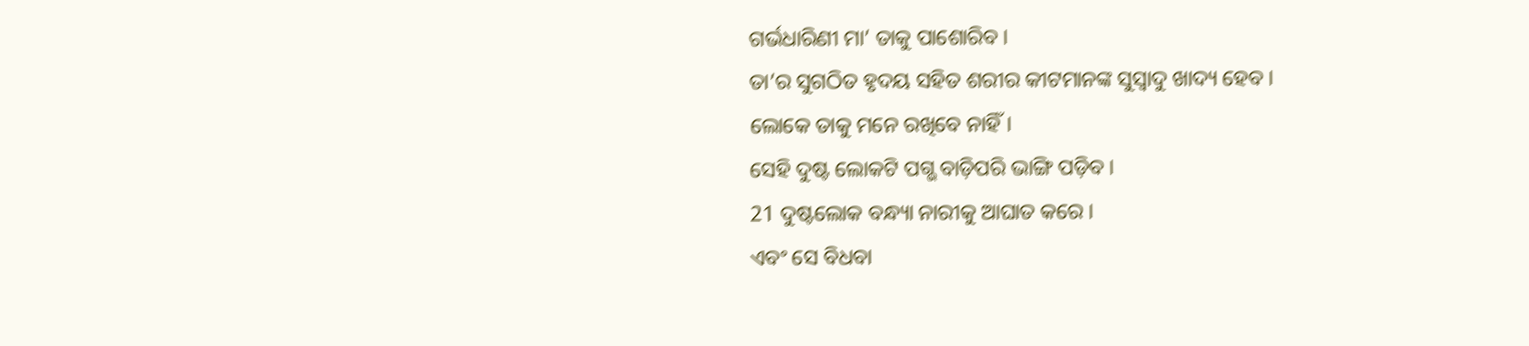ଗର୍ଭଧାରିଣୀ ମା’ ତାକୁ ପାଶୋରିବ।
ତା’ର ସୁଗଠିତ ହୃଦୟ ସହିତ ଶରୀର କୀଟମାନଙ୍କ ସୁସ୍ୱାଦୁ ଖାଦ୍ୟ ହେବ।
ଲୋକେ ତାକୁ ମନେ ରଖିବେ ନାହିଁ।
ସେହି ଦୁଷ୍ଟ ଲୋକଟି ପଗ୍ଭ ବାଡ଼ିପରି ଭାଙ୍ଗି ପଡ଼ିବ।
21 ଦୁଷ୍ଟଲୋକ ବନ୍ଧ୍ୟା ନାରୀକୁ ଆଘାତ କରେ।
ଏବଂ ସେ ବିଧବା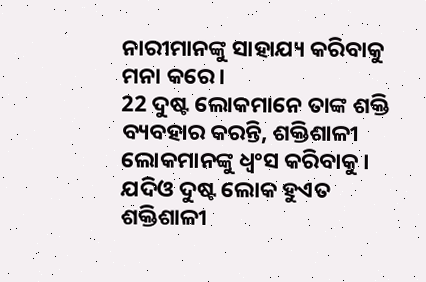ନାରୀମାନଙ୍କୁ ସାହାଯ୍ୟ କରିବାକୁ ମନା କରେ।
22 ଦୁଷ୍ଟ ଲୋକମାନେ ତାଙ୍କ ଶକ୍ତି ବ୍ୟବହାର କରନ୍ତି, ଶକ୍ତିଶାଳୀ ଲୋକମାନଙ୍କୁ ଧ୍ୱଂସ କରିବାକୁ।
ଯଦିଓ ଦୁଷ୍ଟ ଲୋକ ହୁଏତ ଶକ୍ତିଶାଳୀ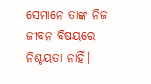ସେମାନେ ତାଙ୍କ ନିଜ ଜୀବନ ବିଷୟରେ ନିଶ୍ଚୟତା ନାହିଁ।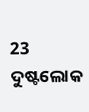23 ଦୁଷ୍ଟଲୋକ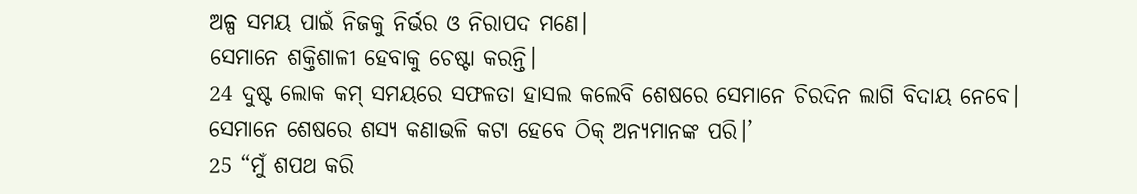ଅଳ୍ପ ସମୟ ପାଇଁ ନିଜକୁ ନିର୍ଭର ଓ ନିରାପଦ ମଣେ।
ସେମାନେ ଶକ୍ତିଶାଳୀ ହେବାକୁ ଚେଷ୍ଟା କରନ୍ତି।
24 ଦୁଷ୍ଟ ଲୋକ କମ୍ ସମୟରେ ସଫଳତା ହାସଲ କଲେବି ଶେଷରେ ସେମାନେ ଚିରଦିନ ଲାଗି ବିଦାୟ ନେବେ।
ସେମାନେ ଶେଷରେ ଶସ୍ୟ କଣାଭଳି କଟା ହେବେ ଠିକ୍ ଅନ୍ୟମାନଙ୍କ ପରି।’
25 “ମୁଁ ଶପଥ କରି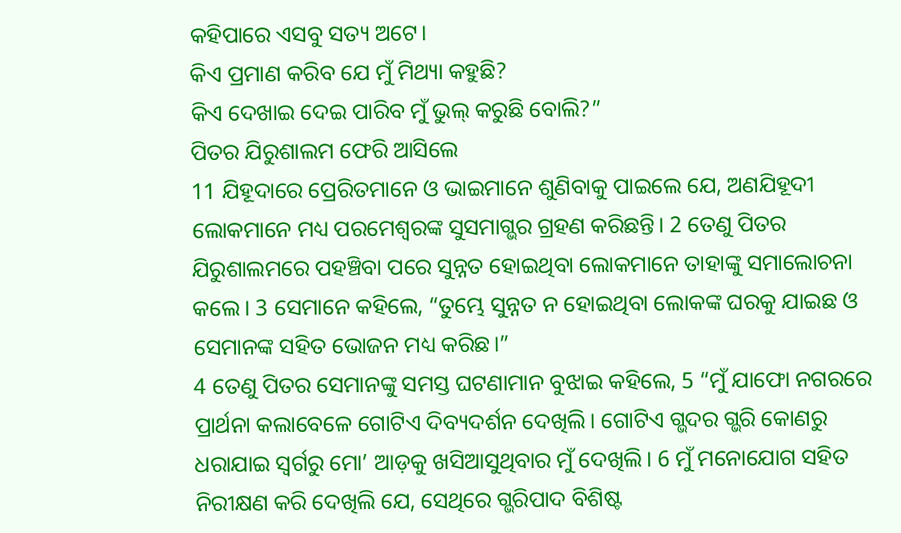କହିପାରେ ଏସବୁ ସତ୍ୟ ଅଟେ।
କିଏ ପ୍ରମାଣ କରିବ ଯେ ମୁଁ ମିଥ୍ୟା କହୁଛି?
କିଏ ଦେଖାଇ ଦେଇ ପାରିବ ମୁଁ ଭୁଲ୍ କରୁଛି ବୋଲି?”
ପିତର ଯିରୁଶାଲମ ଫେରି ଆସିଲେ
11 ଯିହୂଦାରେ ପ୍ରେରିତମାନେ ଓ ଭାଇମାନେ ଶୁଣିବାକୁ ପାଇଲେ ଯେ, ଅଣଯିହୂଦୀ ଲୋକମାନେ ମଧ୍ୟ ପରମେଶ୍ୱରଙ୍କ ସୁସମାଗ୍ଭର ଗ୍ରହଣ କରିଛନ୍ତି। 2 ତେଣୁ ପିତର ଯିରୁଶାଲମରେ ପହଞ୍ଚିବା ପରେ ସୁନ୍ନତ ହୋଇଥିବା ଲୋକମାନେ ତାହାଙ୍କୁ ସମାଲୋଚନା କଲେ। 3 ସେମାନେ କହିଲେ, “ତୁମ୍ଭେ ସୁନ୍ନତ ନ ହୋଇଥିବା ଲୋକଙ୍କ ଘରକୁ ଯାଇଛ ଓ ସେମାନଙ୍କ ସହିତ ଭୋଜନ ମଧ୍ୟ କରିଛ।”
4 ତେଣୁ ପିତର ସେମାନଙ୍କୁ ସମସ୍ତ ଘଟଣାମାନ ବୁଝାଇ କହିଲେ, 5 “ମୁଁ ଯାଫୋ ନଗରରେ ପ୍ରାର୍ଥନା କଲାବେଳେ ଗୋଟିଏ ଦିବ୍ୟଦର୍ଶନ ଦେଖିଲି। ଗୋଟିଏ ଗ୍ଭଦର ଗ୍ଭରି କୋଣରୁ ଧରାଯାଇ ସ୍ୱର୍ଗରୁ ମୋ’ ଆଡ଼କୁ ଖସିଆସୁଥିବାର ମୁଁ ଦେଖିଲି। 6 ମୁଁ ମନୋଯୋଗ ସହିତ ନିରୀକ୍ଷଣ କରି ଦେଖିଲି ଯେ, ସେଥିରେ ଗ୍ଭରିପାଦ ବିଶିଷ୍ଟ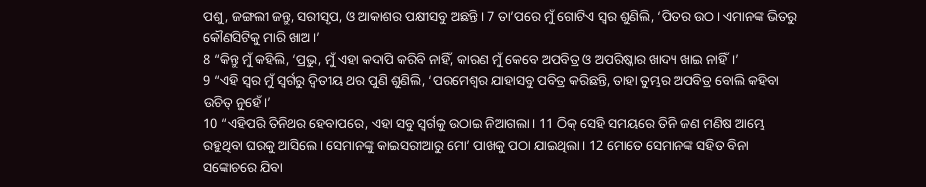ପଶୁ, ଜଙ୍ଗଲୀ ଜନ୍ତୁ, ସରୀସୃପ, ଓ ଆକାଶର ପକ୍ଷୀସବୁ ଅଛନ୍ତି। 7 ତା’ପରେ ମୁଁ ଗୋଟିଏ ସ୍ୱର ଶୁଣିଲି, ‘ପିତର ଉଠ। ଏମାନଙ୍କ ଭିତରୁ କୌଣସିଟିକୁ ମାରି ଖାଅ।’
8 “କିନ୍ତୁ ମୁଁ କହିଲି, ‘ପ୍ରଭୁ, ମୁଁ ଏହା କଦାପି କରିବି ନାହିଁ, କାରଣ ମୁଁ କେବେ ଅପବିତ୍ର ଓ ଅପରିଷ୍କାର ଖାଦ୍ୟ ଖାଇ ନାହିଁ।’
9 “ଏହି ସ୍ୱର ମୁଁ ସ୍ୱର୍ଗରୁ ଦ୍ୱିତୀୟ ଥର ପୁଣି ଶୁଣିଲି, ‘ପରମେଶ୍ୱର ଯାହାସବୁ ପବିତ୍ର କରିଛନ୍ତି, ତାହା ତୁମ୍ଭର ଅପବିତ୍ର ବୋଲି କହିବା ଉଚିତ୍ ନୁହେଁ।’
10 “ଏହିପରି ତିନିଥର ହେବାପରେ, ଏହା ସବୁ ସ୍ୱର୍ଗକୁ ଉଠାଇ ନିଆଗଲା। 11 ଠିକ୍ ସେହି ସମୟରେ ତିନି ଜଣ ମଣିଷ ଆମ୍ଭେ ରହୁଥିବା ଘରକୁ ଆସିଲେ। ସେମାନଙ୍କୁ କାଇସରୀଆରୁ ମୋ’ ପାଖକୁ ପଠା ଯାଇଥିଲା। 12 ମୋତେ ସେମାନଙ୍କ ସହିତ ବିନା ସଙ୍କୋଚରେ ଯିବା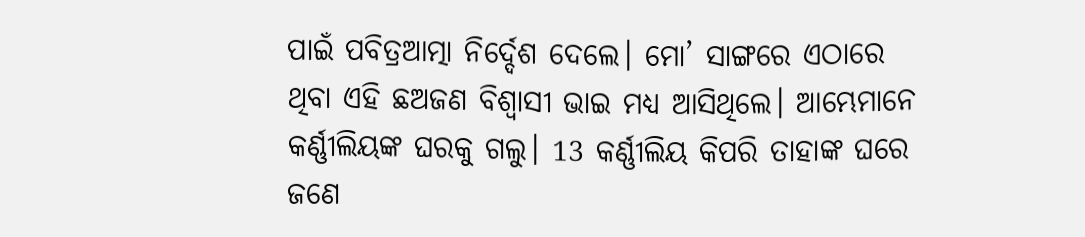ପାଇଁ ପବିତ୍ରଆତ୍ମା ନିର୍ଦ୍ଦେଶ ଦେଲେ। ମୋ’ ସାଙ୍ଗରେ ଏଠାରେ ଥିବା ଏହି ଛଅଜଣ ବିଶ୍ୱାସୀ ଭାଇ ମଧ୍ୟ ଆସିଥିଲେ। ଆମ୍ଭେମାନେ କର୍ଣ୍ଣୀଲିୟଙ୍କ ଘରକୁ ଗଲୁ। 13 କର୍ଣ୍ଣୀଲିୟ କିପରି ତାହାଙ୍କ ଘରେ ଜଣେ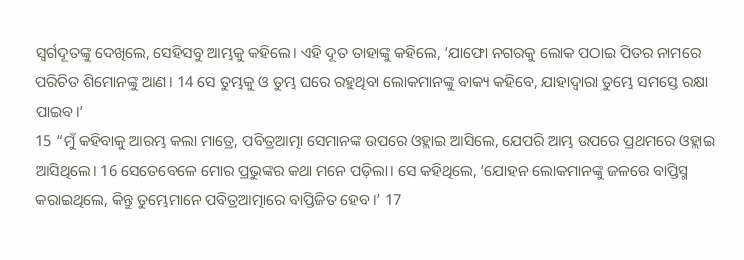ସ୍ୱର୍ଗଦୂତଙ୍କୁ ଦେଖିଲେ, ସେହିସବୁ ଆମ୍ଭକୁ କହିଲେ। ଏହି ଦୂତ ତାହାଙ୍କୁ କହିଲେ, ‘ଯାଫୋ ନଗରକୁ ଲୋକ ପଠାଇ ପିତର ନାମରେ ପରିଚିତ ଶିମୋନଙ୍କୁ ଆଣ। 14 ସେ ତୁମ୍ଭକୁ ଓ ତୁମ୍ଭ ଘରେ ରହୁଥିବା ଲୋକମାନଙ୍କୁ ବାକ୍ୟ କହିବେ, ଯାହାଦ୍ୱାରା ତୁମ୍ଭେ ସମସ୍ତେ ରକ୍ଷା ପାଇବ।’
15 “ମୁଁ କହିବାକୁ ଆରମ୍ଭ କଲା ମାତ୍ରେ, ପବିତ୍ରଆତ୍ମା ସେମାନଙ୍କ ଉପରେ ଓହ୍ଲାଇ ଆସିଲେ, ଯେପରି ଆମ୍ଭ ଉପରେ ପ୍ରଥମରେ ଓହ୍ଲାଇ ଆସିଥିଲେ। 16 ସେତେବେଳେ ମୋର ପ୍ରଭୁଙ୍କର କଥା ମନେ ପଡ଼ିଲା। ସେ କହିଥିଲେ, ‘ଯୋହନ ଲୋକମାନଙ୍କୁ ଜଳରେ ବାପ୍ତିସ୍ମ କରାଇଥିଲେ, କିନ୍ତୁ ତୁମ୍ଭେମାନେ ପବିତ୍ରଆତ୍ମାରେ ବାପ୍ତିଜିତ ହେବ।’ 17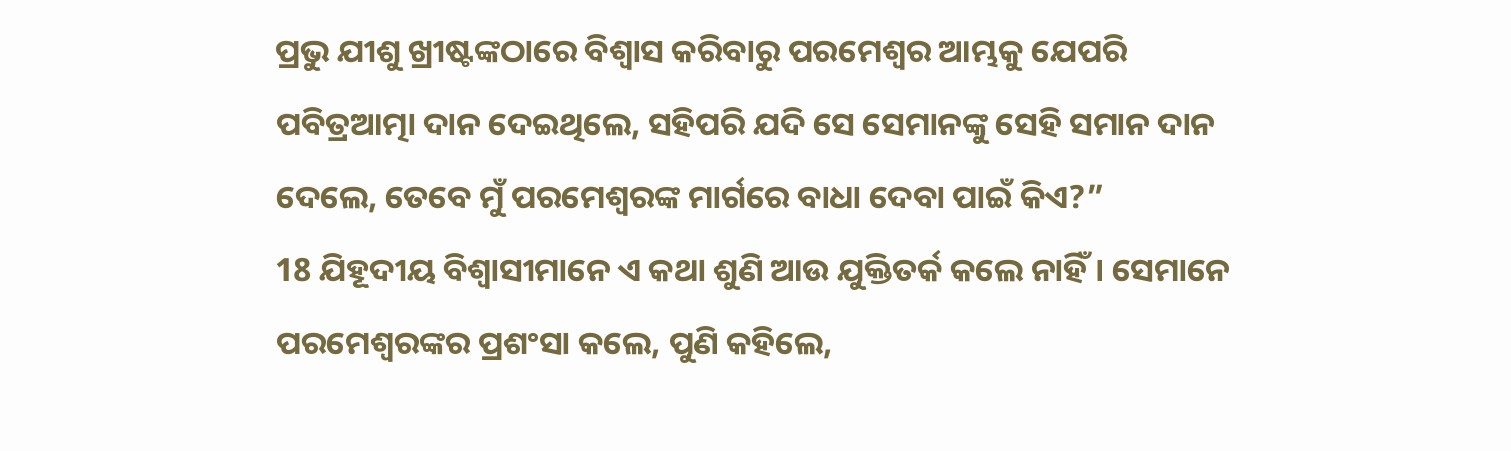ପ୍ରଭୁ ଯୀଶୁ ଖ୍ରୀଷ୍ଟଙ୍କଠାରେ ବିଶ୍ୱାସ କରିବାରୁ ପରମେଶ୍ୱର ଆମ୍ଭକୁ ଯେପରି ପବିତ୍ରଆତ୍ମା ଦାନ ଦେଇଥିଲେ, ସହିପରି ଯଦି ସେ ସେମାନଙ୍କୁ ସେହି ସମାନ ଦାନ ଦେଲେ, ତେବେ ମୁଁ ପରମେଶ୍ୱରଙ୍କ ମାର୍ଗରେ ବାଧା ଦେବା ପାଇଁ କିଏ?”
18 ଯିହୂଦୀୟ ବିଶ୍ୱାସୀମାନେ ଏ କଥା ଶୁଣି ଆଉ ଯୁକ୍ତିତର୍କ କଲେ ନାହିଁ। ସେମାନେ ପରମେଶ୍ୱରଙ୍କର ପ୍ରଶଂସା କଲେ, ପୁଣି କହିଲେ,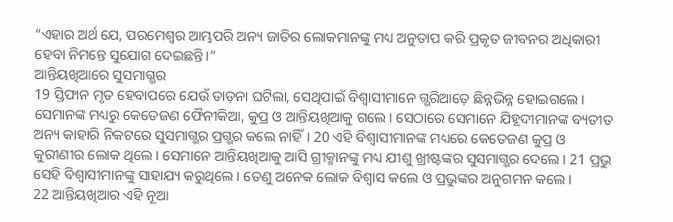“ଏହାର ଅର୍ଥ ଯେ, ପରମେଶ୍ୱର ଆମ୍ଭପରି ଅନ୍ୟ ଜାତିର ଲୋକମାନଙ୍କୁ ମଧ୍ୟ ଅନୁତାପ କରି ପ୍ରକୃତ ଜୀବନର ଅଧିକାରୀ ହେବା ନିମନ୍ତେ ସୁଯୋଗ ଦେଇଛନ୍ତି।”
ଆନ୍ତିୟଖିଆରେ ସୁସମାଗ୍ଭର
19 ସ୍ତିଫାନ ମୃତ ହେବାପରେ ଯେଉଁ ତାଡ଼ନା ଘଟିଲା, ସେଥିପାଇଁ ବିଶ୍ୱାସୀମାନେ ଗ୍ଭରିଆଡ଼େ ଛିନ୍ନଭିନ୍ନ ହୋଇଗଲେ। ସେମାନଙ୍କ ମଧ୍ୟରୁ କେତେଜଣ ଫୈନୀକିଆ, କୁପ୍ର ଓ ଆନ୍ତିୟଖିଆକୁ ଗଲେ। ସେଠାରେ ସେମାନେ ଯିହୂଦୀମାନଙ୍କ ବ୍ୟତୀତ ଅନ୍ୟ କାହାରି ନିକଟରେ ସୁସମାଗ୍ଭର ପ୍ରଗ୍ଭର କଲେ ନାହିଁ। 20 ଏହି ବିଶ୍ୱାସୀମାନଙ୍କ ମଧ୍ୟରେ କେତେଜଣ କୁପ୍ର ଓ କୁରୀଣୀର ଲୋକ ଥିଲେ। ସେମାନେ ଆନ୍ତିୟଖିଆକୁ ଆସି ଗ୍ରୀକ୍ମାନଙ୍କୁ ମଧ୍ୟ ଯୀଶୁ ଖ୍ରୀଷ୍ଟଙ୍କର ସୁସମାଗ୍ଭର ଦେଲେ। 21 ପ୍ରଭୁ ସେହି ବିଶ୍ୱାସୀମାନଙ୍କୁ ସାହାଯ୍ୟ କରୁଥିଲେ। ତେଣୁ ଅନେକ ଲୋକ ବିଶ୍ୱାସ କଲେ ଓ ପ୍ରଭୁଙ୍କର ଅନୁଗମନ କଲେ।
22 ଆନ୍ତିୟଖିଆର ଏହି ନୂଆ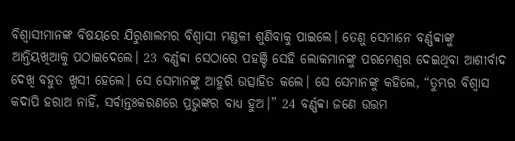ବିଶ୍ୱାସୀମାନଙ୍କ ବିଷୟରେ ଯିରୁଶାଲମର ବିଶ୍ୱାସୀ ମଣ୍ଡଳୀ ଶୁଣିବାକୁ ପାଇଲେ। ତେଣୁ ସେମାନେ ବର୍ଣ୍ଣବ୍ବାଙ୍କୁ ଆନ୍ତିୟଖିଆକୁ ପଠାଇଦେଲେ। 23 ବର୍ଣ୍ଣବ୍ବା ସେଠାରେ ପହଞ୍ଚି ସେହି ଲୋକମାନଙ୍କୁ ପରମେଶ୍ୱର ଦେଇଥିବା ଆଶୀର୍ବାଦ ଦେଖି ବହୁତ ଖୁସୀ ହେଲେ। ସେ ସେମାନଙ୍କୁ ଆହୁରି ଉତ୍ସାହିତ କଲେ। ସେ ସେମାନଙ୍କୁ କହିଲେ, “ତୁମ୍ଭର ବିଶ୍ୱାସ କଦାପି ହରାଅ ନାହିଁ, ସର୍ବାନ୍ତଃକରଣରେ ପ୍ରଭୁଙ୍କର ବାଧ୍ୟ ହୁଅ।” 24 ବର୍ଣ୍ଣବ୍ବା ଜଣେ ଉତ୍ତମ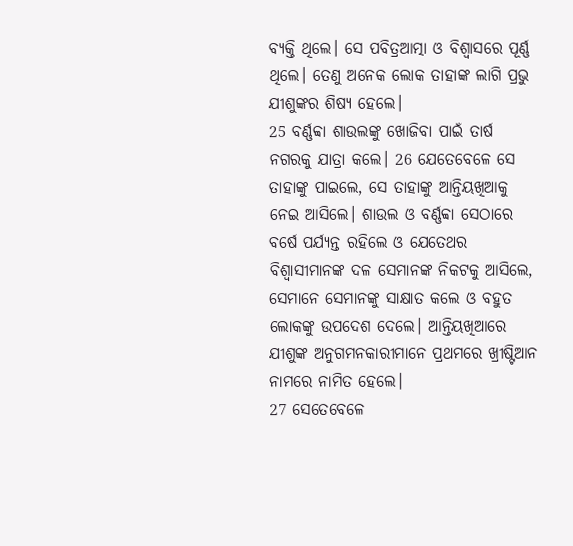ବ୍ୟକ୍ତି ଥିଲେ। ସେ ପବିତ୍ରଆତ୍ମା ଓ ବିଶ୍ୱାସରେ ପୂର୍ଣ୍ଣ ଥିଲେ। ତେଣୁ ଅନେକ ଲୋକ ତାହାଙ୍କ ଲାଗି ପ୍ରଭୁ ଯୀଶୁଙ୍କର ଶିଷ୍ୟ ହେଲେ।
25 ବର୍ଣ୍ଣବ୍ବା ଶାଉଲଙ୍କୁ ଖୋଜିବା ପାଇଁ ତାର୍ଷ ନଗରକୁ ଯାତ୍ରା କଲେ। 26 ଯେତେବେଳେ ସେ ତାହାଙ୍କୁ ପାଇଲେ, ସେ ତାହାଙ୍କୁ ଆନ୍ତିୟଖିଆକୁ ନେଇ ଆସିଲେ। ଶାଉଲ ଓ ବର୍ଣ୍ଣବ୍ବା ସେଠାରେ ବର୍ଷେ ପର୍ଯ୍ୟନ୍ତ ରହିଲେ ଓ ଯେତେଥର ବିଶ୍ୱାସୀମାନଙ୍କ ଦଳ ସେମାନଙ୍କ ନିକଟକୁ ଆସିଲେ, ସେମାନେ ସେମାନଙ୍କୁ ସାକ୍ଷାତ କଲେ ଓ ବହୁତ ଲୋକଙ୍କୁ ଉପଦେଶ ଦେଲେ। ଆନ୍ତିୟଖିଆରେ ଯୀଶୁଙ୍କ ଅନୁଗମନକାରୀମାନେ ପ୍ରଥମରେ ଖ୍ରୀଷ୍ଟିଆନ ନାମରେ ନାମିତ ହେଲେ।
27 ସେତେବେଳେ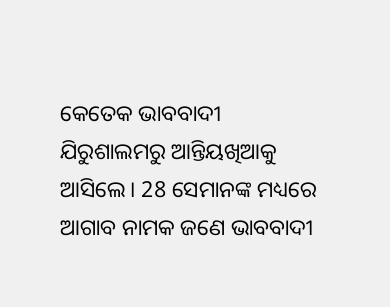କେତେକ ଭାବବାଦୀ ଯିରୁଶାଲମରୁ ଆନ୍ତିୟଖିଆକୁ ଆସିଲେ। 28 ସେମାନଙ୍କ ମଧ୍ୟରେ ଆଗାବ ନାମକ ଜଣେ ଭାବବାଦୀ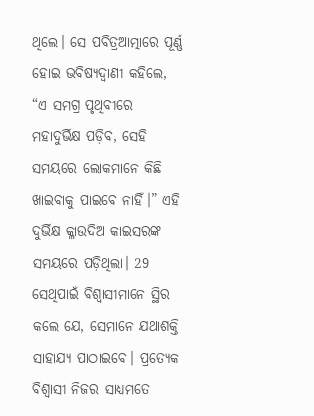ଥିଲେ। ସେ ପବିତ୍ରଆତ୍ମାରେ ପୂର୍ଣ୍ଣ ହୋଇ ଭବିଷ୍ୟଦ୍ବାଣୀ କହିଲେ, “ଏ ସମଗ୍ର ପୃଥିବୀରେ ମହାଦୁର୍ଭିକ୍ଷ ପଡ଼ିବ, ସେହି ସମୟରେ ଲୋକମାନେ କିଛି ଖାଇବାକୁ ପାଇବେ ନାହିଁ।” ଏହି ଦୁର୍ଭିକ୍ଷ କ୍ଳାଉଦିଅ କାଇସରଙ୍କ ସମୟରେ ପଡ଼ିଥିଲା। 29 ସେଥିପାଇଁ ବିଶ୍ୱାସୀମାନେ ସ୍ଥିର କଲେ ଯେ, ସେମାନେ ଯଥାଶକ୍ତି ସାହାଯ୍ୟ ପାଠାଇବେ। ପ୍ରତ୍ୟେକ ବିଶ୍ୱାସୀ ନିଜର ସାଧ୍ୟମତେ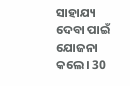ସାହାଯ୍ୟ ଦେବା ପାଇଁ ଯୋଜନା କଲେ। 30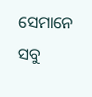ସେମାନେ ସବୁ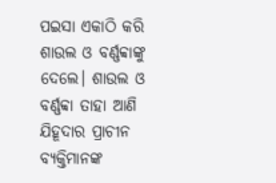ପଇସା ଏକାଠି କରି ଶାଉଲ ଓ ବର୍ଣ୍ଣବ୍ବାଙ୍କୁ ଦେଲେ। ଶାଉଲ ଓ ବର୍ଣ୍ଣବ୍ବା ତାହା ଆଣି ଯିହୂଦାର ପ୍ରାଚୀନ ବ୍ୟକ୍ତିମାନଙ୍କ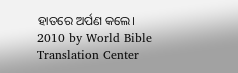ହାତରେ ଅର୍ପଣ କଲେ।
2010 by World Bible Translation Center